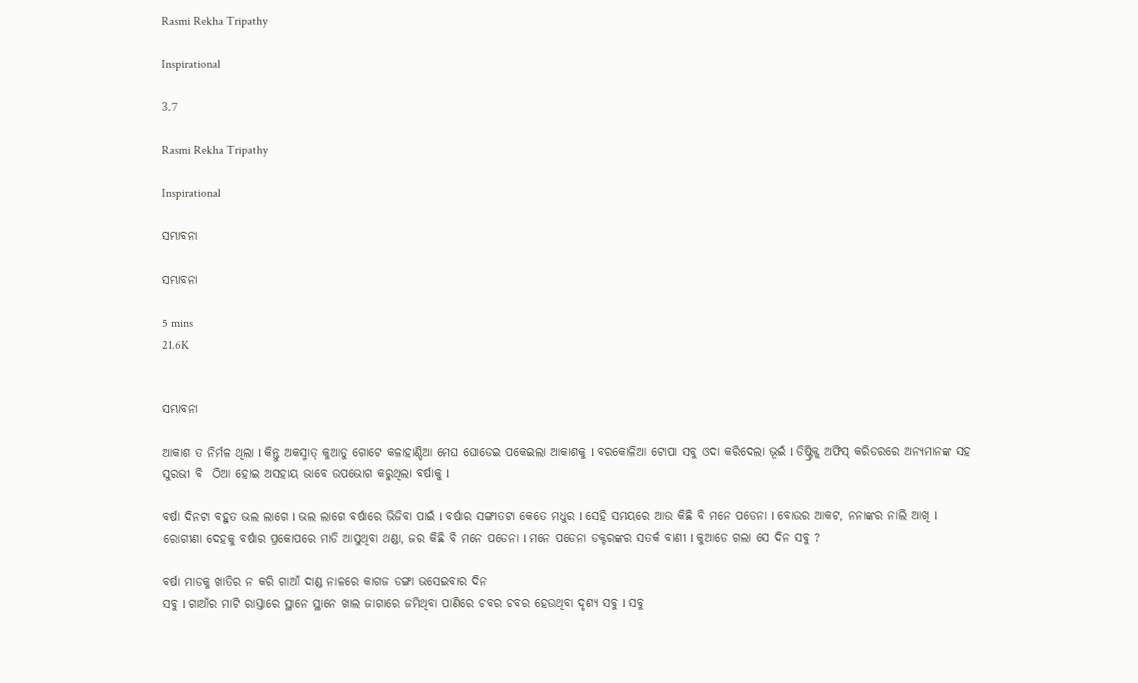Rasmi Rekha Tripathy

Inspirational

3.7

Rasmi Rekha Tripathy

Inspirational

ସମ୍ଭାବନା

ସମ୍ଭାବନା

5 mins
21.6K


ସମ୍ଭାବନା

ଆକାଶ ତ ନିର୍ମଳ ଥିଲା l କିନ୍ତୁ ଅକସ୍ମାତ୍ କୁଆଡୁ ଗୋଟେ କଳାହାଣ୍ଡିଆ ମେଘ ଘୋଡେଇ ପକେଇଲା ଆକାଶକୁ l ବରକୋଳିଆ ଟୋପା ସବୁ ଓଦା କରିଦେଲା ଭୂଇଁ l ଡିଷ୍ଟ୍ରିକ୍ଟ୍ ଅଫିସ୍ କରିଡରରେ ଅନ୍ୟମାନଙ୍କ ସହ ସୁରଭୀ ବି  ଠିଆ ହୋଇ ଅସହାୟ ଭାବେ ଉପଭୋଗ କରୁଥିଲା ବର୍ଷାକୁ l

ବର୍ଷା ଦିନଟା ବହୁତ ଭଲ ଲାଗେ l ଭଲ ଲାଗେ ବର୍ଷାରେ ଭିଜିବା ପାଇଁ l ବର୍ଷାର ସଙ୍ଗୀତଟା କେତେ ମଧୁର l ସେହି ସମୟରେ ଆଉ କିଛି ବି ମନେ ପଡେନା l ବୋଉର ଆକଟ, ନନାଙ୍କର ନାଲି ଆଖି l ରୋଗୀଣା ଦେହକୁ ବର୍ଷାର ପ୍ରକୋପରେ ମାଡି ଆସୁଥିବା ଥଣ୍ଡା, ଜର କିଛି ବି ମନେ ପଡେନା l ମନେ ପଡେନା ଡକ୍ଟରଙ୍କର ସତର୍କ ବାଣୀ l କୁଆଡେ ଗଲା ସେ ଦିନ ସବୁ ?

ବର୍ଷା ମାଡକୁ ଖାତିର ନ କରି ଗାଆଁ ଦାଣ୍ଡ ନାଳରେ କାଗଜ ଡଙ୍ଗା ଭସେଇବାର ଦିନ
ସବୁ l ଗାଆଁର ମାଟି ରାସ୍ତାରେ ସ୍ଥାନେ ସ୍ଥାନେ ଖାଲ ଜାଗାରେ ଜମିଥିବା ପାଣିରେ ଚବର ଚବର ହେଉଥିବା ଦୃଶ୍ୟ ସବୁ l ସବୁ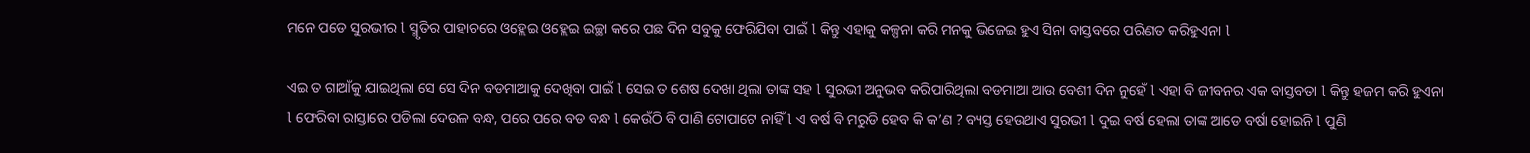ମନେ ପଡେ ସୁରଭୀର l ସ୍ମୃତିର ପାହାଚରେ ଓହ୍ଲେଇ ଓହ୍ଲେଇ ଇଚ୍ଛା କରେ ପଛ ଦିନ ସବୁକୁ ଫେରିଯିବା ପାଇଁ l କିନ୍ତୁ ଏହାକୁ କଳ୍ପନା କରି ମନକୁ ଭିଜେଇ ହୁଏ ସିନା ବାସ୍ତବରେ ପରିଣତ କରିହୁଏନା l

ଏଇ ତ ଗାଆଁକୁ ଯାଇଥିଲା ସେ ସେ ଦିନ ବଡମାଆକୁ ଦେଖିବା ପାଇଁ l ସେଇ ତ ଶେଷ ଦେଖା ଥିଲା ତାଙ୍କ ସହ l ସୁରଭୀ ଅନୁଭବ କରିପାରିଥିଲା ବଡମାଆ ଆଉ ବେଶୀ ଦିନ ନୁହେଁ l ଏହା ବି ଜୀବନର ଏକ ବାସ୍ତବତା l କିନ୍ତୁ ହଜମ କରି ହୁଏନା l ଫେରିବା ରାସ୍ତାରେ ପଡିଲା ଦେଉଳ ବନ୍ଧ, ପରେ ପରେ ବଡ ବନ୍ଧ l କେଉଁଠି ବି ପାଣି ଟୋପାଟେ ନାହିଁ l ଏ ବର୍ଷ ବି ମରୁଡି ହେବ କି କ’ଣ ? ବ୍ୟସ୍ତ ହେଉଥାଏ ସୁରଭୀ l ଦୁଇ ବର୍ଷ ହେଲା ତାଙ୍କ ଆଡେ ବର୍ଷା ହୋଇନି l ପୁଣି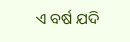ଏ ବର୍ଷ ଯଦି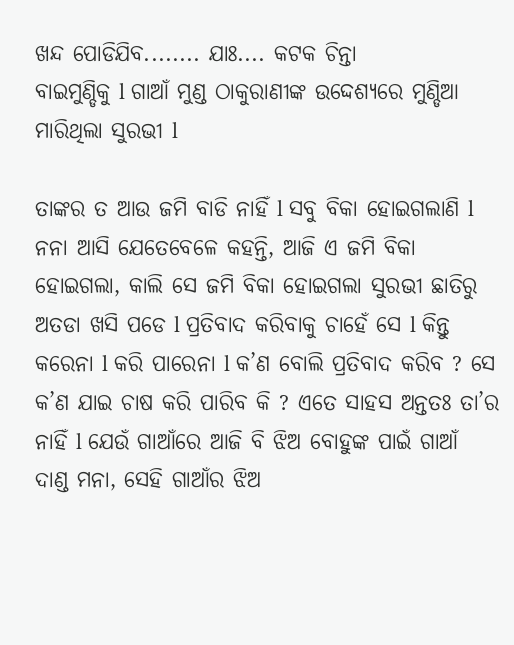ଖନ୍ଦ ପୋଡିଯିବ........ ଯାଃ.... କଟକ ଚିନ୍ତା
ବାଇମୁଣ୍ଡିକୁ l ଗାଆଁ ମୁଣ୍ଡ ଠାକୁରାଣୀଙ୍କ ଉଦ୍ଦେଶ୍ୟରେ ମୁଣ୍ଡିଆ ମାରିଥିଲା ସୁରଭୀ l

ତାଙ୍କର ତ ଆଉ ଜମି ବାଡି ନାହିଁ l ସବୁ ବିକା ହୋଇଗଲାଣି l ନନା ଆସି ଯେତେବେଳେ କହନ୍ତି, ଆଜି ଏ ଜମି ବିକା ହୋଇଗଲା, କାଲି ସେ ଜମି ବିକା ହୋଇଗଲା ସୁରଭୀ ଛାତିରୁ ଅତଡା ଖସି ପଡେ l ପ୍ରତିବାଦ କରିବାକୁ ଚାହେଁ ସେ l କିନ୍ତୁ କରେନା l କରି ପାରେନା l କ’ଣ ବୋଲି ପ୍ରତିବାଦ କରିବ ? ସେ କ’ଣ ଯାଇ ଚାଷ କରି ପାରିବ କି ? ଏତେ ସାହସ ଅନ୍ତତଃ ତା’ର ନାହିଁ l ଯେଉଁ ଗାଆଁରେ ଆଜି ବି ଝିଅ ବୋହୁଙ୍କ ପାଇଁ ଗାଆଁ ଦାଣ୍ଡ ମନା, ସେହି ଗାଆଁର ଝିଅ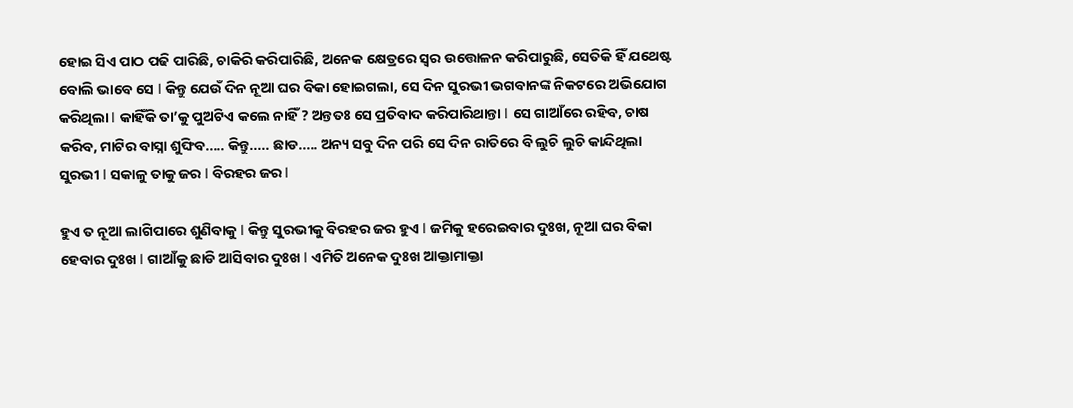ହୋଇ ସିଏ ପାଠ ପଢି ପାରିଛି, ଚାକିରି କରିପାରିଛି, ଅନେକ କ୍ଷେତ୍ରରେ ସ୍ୱର ଉତ୍ତୋଳନ କରିପାରୁଛି, ସେତିକି ହିଁ ଯଥେଷ୍ଟ ବୋଲି ଭାବେ ସେ l କିନ୍ତୁ ଯେଉଁ ଦିନ ନୂଆ ଘର ବିକା ହୋଇଗଲା, ସେ ଦିନ ସୁରଭୀ ଭଗବାନଙ୍କ ନିକଟରେ ଅଭିଯୋଗ କରିଥିଲା l କାହିଁକି ତା’କୁ ପୁଅଟିଏ କଲେ ନାହିଁ ? ଅନ୍ତତଃ ସେ ପ୍ରତିବାଦ କରିପାରିଥାନ୍ତା l ସେ ଗାଆଁରେ ରହିବ, ଚାଷ କରିବ, ମାଟିର ବାସ୍ନା ଶୁଙ୍ଘିବ..... କିନ୍ତୁ..... ଛାଡ..... ଅନ୍ୟ ସବୁ ଦିନ ପରି ସେ ଦିନ ରାତିରେ ବି ଲୁଚି ଲୁଚି କାନ୍ଦିଥିଲା ସୁରଭୀ l ସକାଳୁ ତାକୁ ଜର l ବିରହର ଜର l

ହୁଏ ତ ନୂଆ ଲାଗିପାରେ ଶୁଣିବାକୁ l କିନ୍ତୁ ସୁରଭୀକୁ ବିରହର ଜର ହୁଏ l ଜମିକୁ ହରେଇବାର ଦୁଃଖ, ନୂଆ ଘର ବିକା ହେବାର ଦୁଃଖ l ଗାଆଁକୁ ଛାଡି ଆସିବାର ଦୁଃଖ l ଏମିତି ଅନେକ ଦୁଃଖ ଆକ୍ତାମାକ୍ତା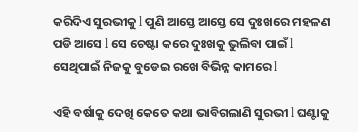କରିଦିଏ ସୁରଭୀକୁ l ପୁଣି ଆସ୍ତେ ଆସ୍ତେ ସେ ଦୁଃଖରେ ମହଳଣ ପଡି ଆସେ l ସେ ଚେଷ୍ଟା କରେ ଦୁଃଖକୁ ଭୁଲିବା ପାଇଁ l ସେଥିପାଇଁ ନିଜକୁ ବୁଡେଇ ରଖେ ବିଭିନ୍ନ କାମରେ l

ଏହି ବର୍ଷାକୁ ଦେଖି କେତେ କଥା ଭାବିଗଲାଣି ସୁରଭୀ l ଘଣ୍ଟାକୁ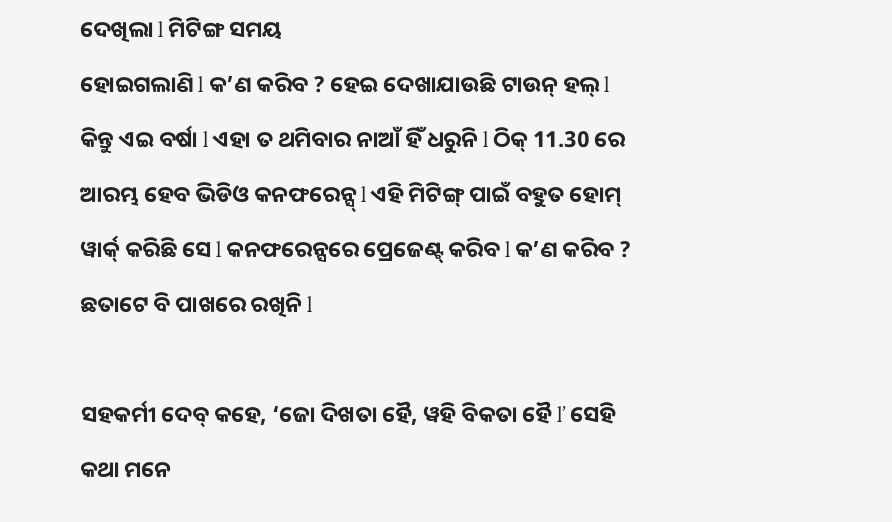ଦେଖିଲା l ମିଟିଙ୍ଗ ସମୟ
ହୋଇଗଲାଣି l କ’ଣ କରିବ ? ହେଇ ଦେଖାଯାଉଛି ଟାଉନ୍ ହଲ୍ l କିନ୍ତୁ ଏଇ ବର୍ଷା l ଏହା ତ ଥମିବାର ନାଆଁ ହିଁ ଧରୁନି l ଠିକ୍ 11.30 ରେ ଆରମ୍ଭ ହେବ ଭିଡିଓ କନଫରେନ୍ସ୍ l ଏହି ମିଟିଙ୍ଗ୍ ପାଇଁ ବହୁତ ହୋମ୍ ୱାର୍କ୍ କରିଛି ସେ l କନଫରେନ୍ସରେ ପ୍ରେଜେଣ୍ଟ୍ କରିବ l କ’ଣ କରିବ ? ଛତାଟେ ବି ପାଖରେ ରଖିନି l

ସହକର୍ମୀ ଦେବ୍ କହେ, ‘ଜୋ ଦିଖତା ହୈ, ୱହି ବିକତା ହୈ l’ ସେହି କଥା ମନେ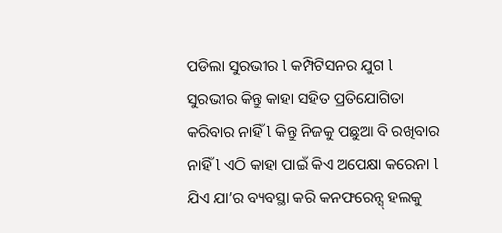ପଡିଲା ସୁରଭୀର l କମ୍ପିଟିସନର ଯୁଗ l ସୁରଭୀର କିନ୍ତୁ କାହା ସହିତ ପ୍ରତିଯୋଗିତା କରିବାର ନାହିଁ l କିନ୍ତୁ ନିଜକୁ ପଛୁଆ ବି ରଖିବାର ନାହିଁ l ଏଠି କାହା ପାଇଁ କିଏ ଅପେକ୍ଷା କରେନା l ଯିଏ ଯା’ର ବ୍ୟବସ୍ଥା କରି କନଫରେନ୍ସ୍ ହଲକୁ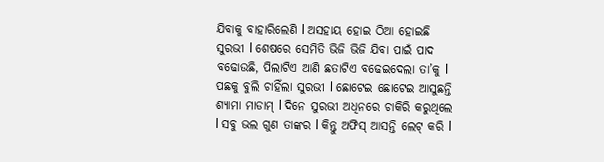ଯିବାକୁ ବାହାରିଲେଣି l ଅସହାୟ ହୋଇ ଠିଆ ହୋଇଛି ସୁରଭୀ l ଶେଷରେ ସେମିତି ଭିଜି ଭିଜି ଯିବା ପାଇଁ ପାଦ ବଢୋଉଛି, ପିଲାଟିଏ ଆଣି ଛତାଟିଏ ବଢେଇଦେଲା ତା’କୁ l  ପଛକୁ ବୁଲି ଚାହିଁଲା ସୁରଭୀ l ଛୋଟେଇ ଛୋଟେଇ ଆସୁଛନ୍ତି ଶ୍ୟାମା ମାଡାମ୍ l ଦିନେ ସୁରଭୀ ଅଧିନରେ ଚାକିରି କରୁଥିଲେ l ସବୁ ଭଲ ଗୁଣ ତାଙ୍କର l କିନ୍ତୁ ଅଫିସ୍ ଆସନ୍ତି ଲେଟ୍ କରି l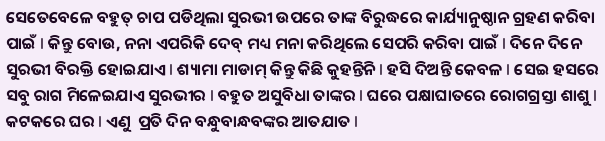ସେତେବେଳେ ବହୁତ୍ ଚାପ ପଡିଥିଲା ସୁରଭୀ ଉପରେ ତାଙ୍କ ବିରୁଦ୍ଧରେ କାର୍ଯ୍ୟାନୁଷ୍ଠାନ ଗ୍ରହଣ କରିବା ପାଇଁ l କିନ୍ତୁ ବୋଉ, ନନା ଏପରିକି ଦେବ୍ ମଧ୍ୟ ମନା କରିଥିଲେ ସେପରି କରିବା ପାଇଁ l ଦିନେ ଦିନେ ସୁରଭୀ ବିରକ୍ତି ହୋଇଯାଏ l ଶ୍ୟାମା ମାଡାମ୍ କିନ୍ତୁ କିଛି କୁହନ୍ତିନି l ହସି ଦିଅନ୍ତି କେବଳ l ସେଇ ହସରେ ସବୁ ରାଗ ମିଳେଇଯାଏ ସୁରଭୀର l ବହୁତ ଅସୁବିଧା ତାଙ୍କର l ଘରେ ପକ୍ଷାଘାତରେ ରୋଗଗ୍ରସ୍ତା ଶାଶୁ l କଟକରେ ଘର l ଏଣୁ  ପ୍ରତି ଦିନ ବନ୍ଧୁବାନ୍ଧବଙ୍କର ଆତଯାତ l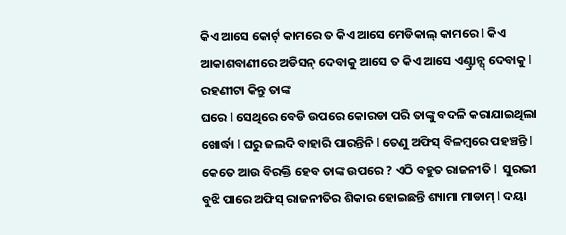କିଏ ଆସେ କୋର୍ଟ୍ କାମରେ ତ କିଏ ଆସେ ମେଡିକାଲ୍ କାମରେ l କିଏ ଆକାଶବାଣୀରେ ଅଡିସନ୍ ଦେବାକୁ ଆସେ ତ କିଏ ଆସେ ଏଣ୍ଟ୍ରାନ୍ସ୍ ଦେବାକୁ l ରହଣୀଟା କିନ୍ତୁ ତାଙ୍କ
ଘରେ l ସେଥିରେ ବେଡି ଉପରେ କୋରଡା ପରି ତାଙ୍କୁ ବଦଳି କରାଯାଇଥିଲା ଖୋର୍ଦ୍ଧା l ଘରୁ ଜଲଦି ବାହାରି ପାରନ୍ତିନି l ତେଣୁ ଅଫିସ୍ ବିଳମ୍ବରେ ପହଞ୍ଚନ୍ତି l କେତେ ଆଉ ବିରକ୍ତି ହେବ ତାଙ୍କ ଉପରେ ? ଏଠି ବହୁତ ରାଜନୀତି l  ସୁରଭୀ ବୁଝି ପାରେ ଅଫିସ୍ ରାଜନୀତିର ଶିକାର ହୋଇଛନ୍ତି ଶ୍ୟାମା ମାଡାମ୍ l ଦୟା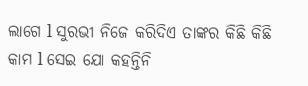ଲାଗେ l ସୁରଭୀ ନିଜେ କରିଦିଏ ତାଙ୍କର କିଛି କିଛି କାମ l ସେଇ ଯୋ କହନ୍ତିନି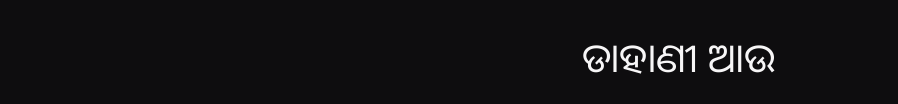ଡାହାଣୀ ଆଉ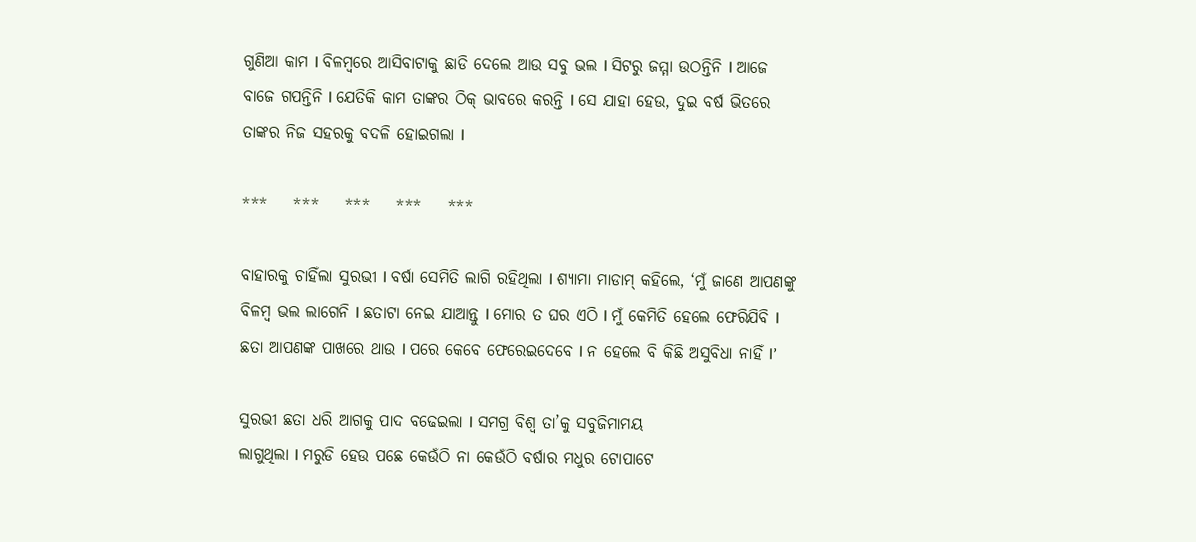ଗୁଣିଆ କାମ l ବିଳମ୍ବରେ ଆସିବାଟାକୁ ଛାଡି ଦେଲେ ଆଉ ସବୁ ଭଲ l ସିଟରୁ ଜମ୍ମା ଉଠନ୍ତିନି l ଆଜେ ବାଜେ ଗପନ୍ତିନି l ଯେତିକି କାମ ତାଙ୍କର ଠିକ୍ ଭାବରେ କରନ୍ତି l ସେ ଯାହା ହେଉ, ଦୁଇ ବର୍ଷ ଭିତରେ ତାଙ୍କର ନିଜ ସହରକୁ ବଦଳି ହୋଇଗଲା l

***    ***    ***    ***    ***

ବାହାରକୁ ଚାହିଁଲା ସୁରଭୀ l ବର୍ଷା ସେମିତି ଲାଗି ରହିଥିଲା l ଶ୍ୟାମା ମାଡାମ୍ କହିଲେ, ‘ମୁଁ ଜାଣେ ଆପଣଙ୍କୁ ବିଳମ୍ବ ଭଲ ଲାଗେନି l ଛତାଟା ନେଇ ଯାଆନ୍ତୁ l ମୋର ତ ଘର ଏଠି l ମୁଁ କେମିତି ହେଲେ ଫେରିଯିବି l ଛତା ଆପଣଙ୍କ ପାଖରେ ଥାଉ l ପରେ କେବେ ଫେରେଇଦେବେ l ନ ହେଲେ ବି କିଛି ଅସୁବିଧା ନାହିଁ l’

ସୁରଭୀ ଛତା ଧରି ଆଗକୁ ପାଦ ବଢେଇଲା l ସମଗ୍ର ବିଶ୍ୱ ତା’କୁ ସବୁଜିମାମୟ
ଲାଗୁଥିଲା l ମରୁଡି ହେଉ ପଛେ କେଉଁଠି ନା କେଉଁଠି ବର୍ଷାର ମଧୁର ଟୋପାଟେ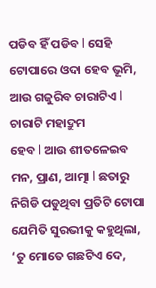ପଡିବ ହିଁ ପଡିବ l ସେହି ଟୋପାରେ ଓଦା ହେବ ଭୂମି, ଆଉ ଗଜୁରିବ ଚାରାଟିଏ l ଚାରାଟି ମହାଦ୍ରୁମ
ହେବ l ଆଉ ଶୀତଳେଇବ ମନ, ପ୍ରାଣ, ଆତ୍ମା l ଛତାରୁ ନିଗିଡି ପଡୁଥିବା ପ୍ରତିଟି ଟୋପା ଯେମିତି ସୁରଭୀକୁ କହୁଥିଲା, ‘ତୁ ମୋତେ ଗଛଟିଏ ଦେ,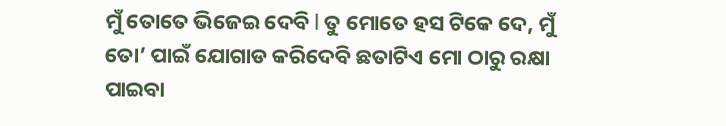ମୁଁ ତୋତେ ଭିଜେଇ ଦେବି l ତୁ ମୋତେ ହସ ଟିକେ ଦେ, ମୁଁ ତୋ’ ପାଇଁ ଯୋଗାଡ କରିଦେବି ଛତାଟିଏ ମୋ ଠାରୁ ରକ୍ଷା ପାଇବା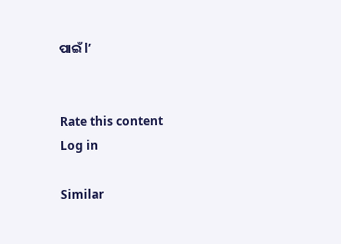ପାଇଁ l’


Rate this content
Log in

Similar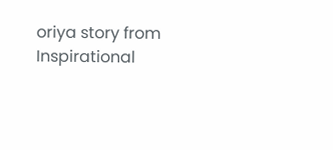oriya story from Inspirational